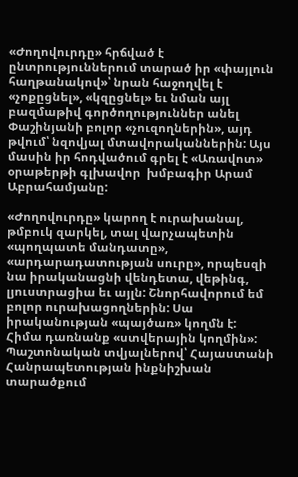«Ժողովուրդը» հրճված է ընտրություններում տարած իր «փայլուն հաղթանակով»՝ նրան հաջողվել է «չոքըցնել», «կզըցնել» եւ նման այլ բազմաթիվ գործողություններ անել Փաշինյանի բոլոր «չուզողներին», այդ թվում՝ նզովյալ մտավորականներին: Այս մասին իր հոդվածում գրել է «Առավոտ» օրաթերթի գլխավոր  խմբագիր Արամ Աբրահամյանը:

«Ժողովուրդը» կարող է ուրախանալ, թմբուկ զարկել, տալ վարչապետին «պողպատե մանդատը», «արդարադատության սուրը», որպեսզի նա իրականացնի վենդետա, վեթինգ, լյուստրացիա եւ այլն: Շնորհավորում եմ բոլոր ուրախացողներին: Սա իրականության «պայծառ» կողմն է: Հիմա դառնանք «ստվերային կողմին»: Պաշտոնական տվյալներով՝ Հայաստանի Հանրապետության ինքնիշխան տարածքում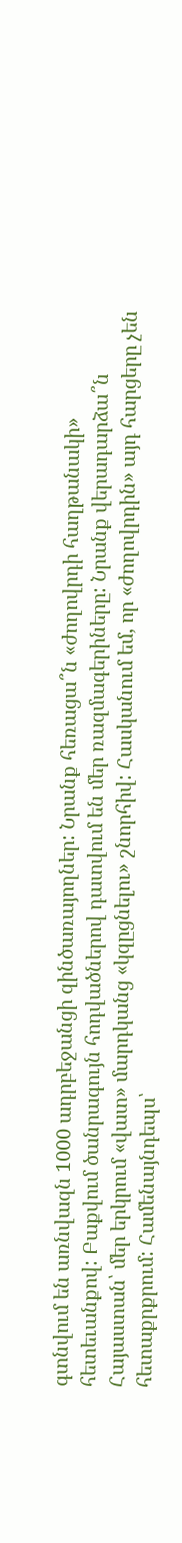գտնվում են առնվազն 1000 ադրբեջանցի զինծառայողներ: Նրանք հեռացա՞ն «ժողովրդի հաղթանակի» հետեւանքով: Բաքվում ծանրագույն հոդվածներով դատվում են մեր ռազմագերիները: Նրանք վերադարձա՞ն Հայաստան՝ մեր երկրում «վատ» մարդկանց «կզըցնելու» շնորհիվ: Հասկանում եմ, որ «ժողովրդին» այդ հարցերը չեն հետաքրքրում: Համենայնդեպս՝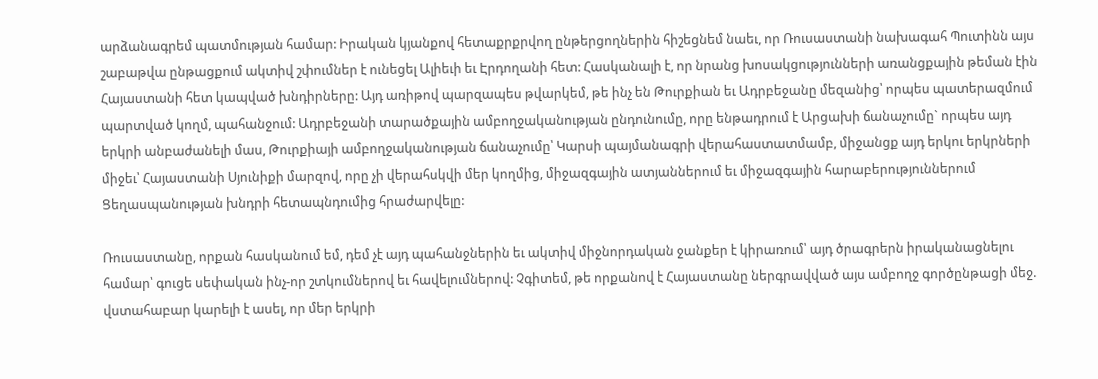արձանագրեմ պատմության համար: Իրական կյանքով հետաքրքրվող ընթերցողներին հիշեցնեմ նաեւ, որ Ռուսաստանի նախագահ Պուտինն այս շաբաթվա ընթացքում ակտիվ շփումներ է ունեցել Ալիեւի եւ Էրդողանի հետ: Հասկանալի է, որ նրանց խոսակցությունների առանցքային թեման էին Հայաստանի հետ կապված խնդիրները: Այդ առիթով պարզապես թվարկեմ, թե ինչ են Թուրքիան եւ Ադրբեջանը մեզանից՝ որպես պատերազմում պարտված կողմ, պահանջում: Ադրբեջանի տարածքային ամբողջականության ընդունումը, որը ենթադրում է Արցախի ճանաչումը` որպես այդ երկրի անբաժանելի մաս, Թուրքիայի ամբողջականության ճանաչումը՝ Կարսի պայմանագրի վերահաստատմամբ, միջանցք այդ երկու երկրների միջեւ՝ Հայաստանի Սյունիքի մարզով, որը չի վերահսկվի մեր կողմից, միջազգային ատյաններում եւ միջազգային հարաբերություններում Ցեղասպանության խնդրի հետապնդումից հրաժարվելը:

Ռուսաստանը, որքան հասկանում եմ, դեմ չէ այդ պահանջներին եւ ակտիվ միջնորդական ջանքեր է կիրառում՝ այդ ծրագրերն իրականացնելու համար՝ գուցե սեփական ինչ-որ շտկումներով եւ հավելումներով: Չգիտեմ, թե որքանով է Հայաստանը ներգրավված այս ամբողջ գործընթացի մեջ. վստահաբար կարելի է ասել, որ մեր երկրի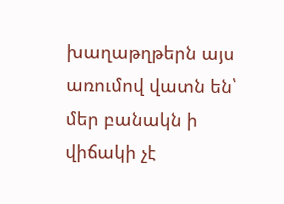խաղաթղթերն այս առումով վատն են՝ մեր բանակն ի վիճակի չէ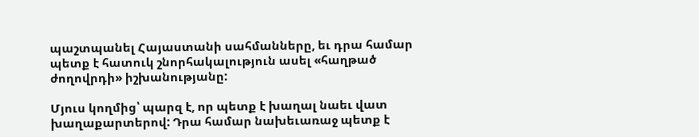պաշտպանել Հայաստանի սահմանները, եւ դրա համար պետք է հատուկ շնորհակալություն ասել «հաղթած ժողովրդի» իշխանությանը:

Մյուս կողմից՝ պարզ է, որ պետք է խաղալ նաեւ վատ խաղաքարտերով: Դրա համար նախեւառաջ պետք է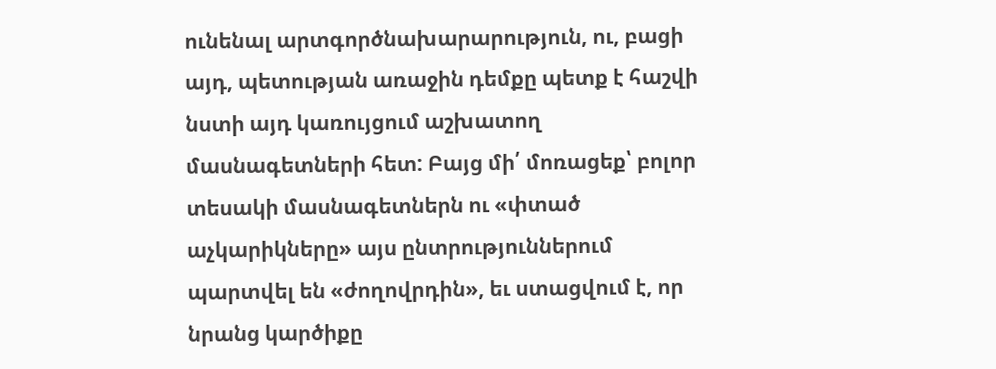ունենալ արտգործնախարարություն, ու, բացի այդ, պետության առաջին դեմքը պետք է հաշվի նստի այդ կառույցում աշխատող մասնագետների հետ: Բայց մի՛ մոռացեք՝ բոլոր տեսակի մասնագետներն ու «փտած աչկարիկները» այս ընտրություններում պարտվել են «ժողովրդին», եւ ստացվում է, որ նրանց կարծիքը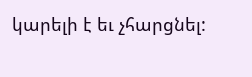կարելի է եւ չհարցնել: